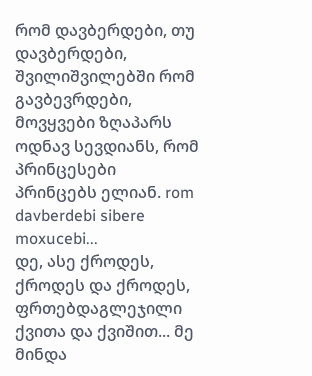რომ დავბერდები, თუ დავბერდები, შვილიშვილებში რომ გავბევრდები, მოვყვები ზღაპარს ოდნავ სევდიანს, რომ პრინცესები პრინცებს ელიან. rom davberdebi sibere moxucebi...
დე, ასე ქროდეს, ქროდეს და ქროდეს, ფრთებდაგლეჯილი ქვითა და ქვიშით... მე მინდა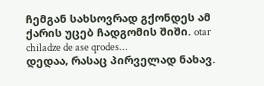ჩემგან სახსოვრად გქონდეს ამ ქარის უცებ ჩადგომის შიში. otar chiladze de ase qrodes...
დედაა, რასაც პირველად ნახავ.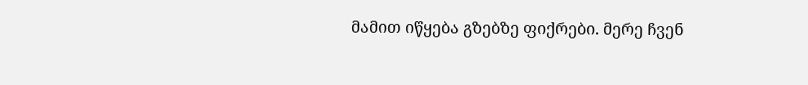მამით იწყება გზებზე ფიქრები. მერე ჩვენ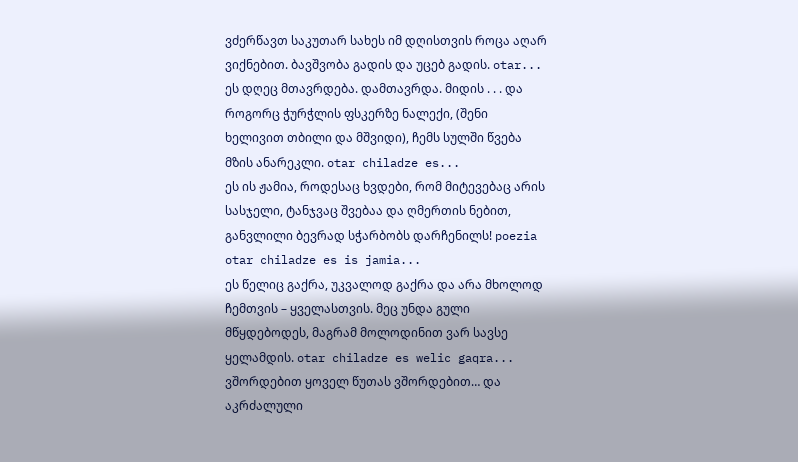ვძერწავთ საკუთარ სახეს იმ დღისთვის როცა აღარ ვიქნებით. ბავშვობა გადის და უცებ გადის. otar...
ეს დღეც მთავრდება. დამთავრდა. მიდის . . . და როგორც ჭურჭლის ფსკერზე ნალექი, (შენი ხელივით თბილი და მშვიდი), ჩემს სულში წვება მზის ანარეკლი. otar chiladze es...
ეს ის ჟამია, როდესაც ხვდები, რომ მიტევებაც არის სასჯელი, ტანჯვაც შვებაა და ღმერთის ნებით, განვლილი ბევრად სჭარბობს დარჩენილს! poezia otar chiladze es is jamia...
ეს წელიც გაქრა, უკვალოდ გაქრა და არა მხოლოდ ჩემთვის – ყველასთვის. მეც უნდა გული მწყდებოდეს, მაგრამ მოლოდინით ვარ სავსე ყელამდის. otar chiladze es welic gaqra...
ვშორდებით ყოველ წუთას ვშორდებით… და აკრძალული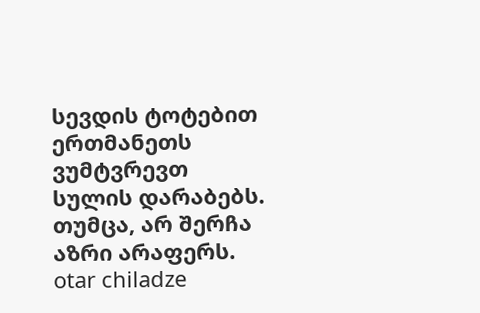სევდის ტოტებით ერთმანეთს ვუმტვრევთ სულის დარაბებს. თუმცა, არ შერჩა აზრი არაფერს. otar chiladze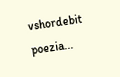vshordebit poezia...